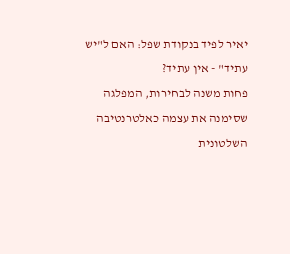יאיר לפיד בנקודת שפל: האם ל"יש עתיד" - אין עתיד?
פחות משנה לבחירות, המפלגה שסימנה את עצמה כאלטרנטיבה השלטונית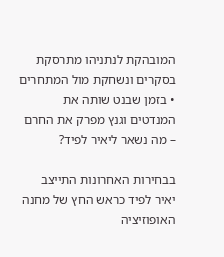המובהקת לנתניהו מתרסקת בסקרים ונשחקת מול המתחרים • בזמן שבנט שותה את המנדטים וגנץ מפרק את החרם – מה נשאר ליאיר לפיד?

בבחירות האחרונות התייצב יאיר לפיד כראש החץ של מחנה האופוזיציה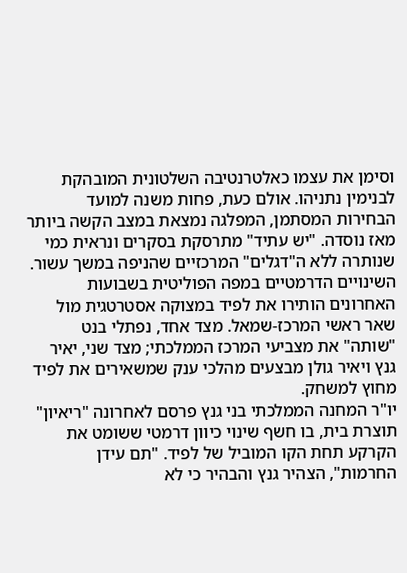וסימן את עצמו כאלטרנטיבה השלטונית המובהקת לבנימין נתניהו. אולם כעת, פחות משנה למועד הבחירות המסתמן, המפלגה נמצאת במצב הקשה ביותר מאז נוסדה. "יש עתיד" מתרסקת בסקרים ונראית כמי שנותרה ללא ה"דגלים" המרכזיים שהניפה במשך עשור.
השינויים הדרמטיים במפה הפוליטית בשבועות האחרונים הותירו את לפיד במצוקה אסטרטגית מול שאר ראשי המרכז-שמאל. מצד אחד, נפתלי בנט "שותה" את מצביעי המרכז הממלכתי; מצד שני, יאיר גנץ ויאיר גולן מבצעים מהלכי ענק שמשאירים את לפיד מחוץ למשחק.
יו"ר המחנה הממלכתי בני גנץ פרסם לאחרונה "ריאיון" תוצרת בית, בו חשף שינוי כיוון דרמטי ששומט את הקרקע תחת הקו המוביל של לפיד. "תם עידן החרמות", הצהיר גנץ והבהיר כי לא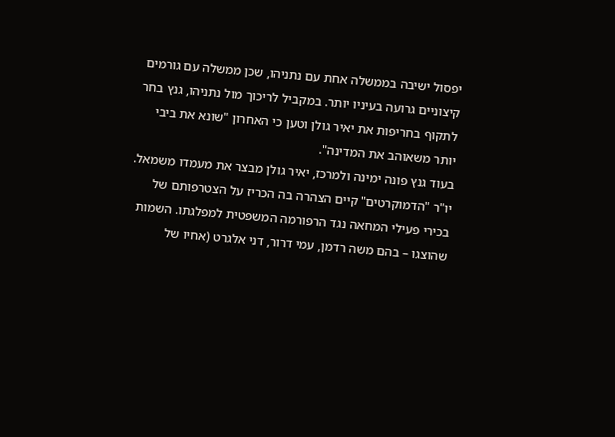יפסול ישיבה בממשלה אחת עם נתניהו, שכן ממשלה עם גורמים קיצוניים גרועה בעיניו יותר. במקביל לריכוך מול נתניהו, גנץ בחר לתקוף בחריפות את יאיר גולן וטען כי האחרון "שונא את ביבי יותר משאוהב את המדינה".
בעוד גנץ פונה ימינה ולמרכז, יאיר גולן מבצר את מעמדו משמאל. יו"ר "הדמוקרטים" קיים הצהרה בה הכריז על הצטרפותם של בכירי פעילי המחאה נגד הרפורמה המשפטית למפלגתו. השמות שהוצגו – בהם משה רדמן, עמי דרור, דני אלגרט (אחיו של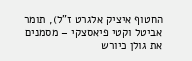החטוף איציק אלגרט ז"ל), תומר אביטל וקטי פיאסצקי – מסמנים את גולן כיורש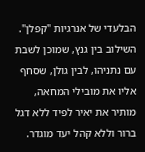הבלעדי של אנרגיות "קפלן".
השילוב בין גנץ, שמוכן לשבת עם נתניהו, לבין גולן, שסחף אליו את מובילי המחאה, מותיר את יאיר לפיד ללא דגל ברור וללא קהל יעד מוגדר.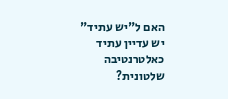האם ל"יש עתיד" יש עדיין עתיד כאלטרנטיבה שלטונית?